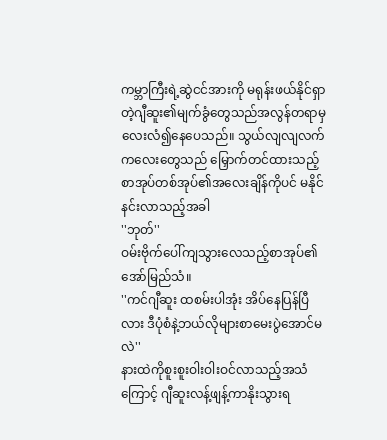ကမ္ဘာကြီးရဲ့ဆွဲငင်အားကို မရုန်းဖယ်နိုင်ရှာတဲ့ဂျီဆူး၏မျက်ခွံတွေသည်အလွန်တရာမှလေးလံ၍နေပေသည်။ သွယ်လျလျလက်ကလေးတွေသည် မြှောက်တင်ထားသည့်စာအုပ်တစ်အုပ်၏အလေးချိန်ကိုပင် မနိုင်နင်းလာသည့်အခါ
''ဘုတ်''
ဝမ်းဗိုက်ပေါ်ကျသွားလေသည့်စာအုပ်၏အော်မြည်သံ။
''ကင်ဂျီဆူး ထစမ်းပါအုံး အိပ်နေပြန်ပြီလား ဒီပုံစံနဲ့ဘယ်လိုများစာမေးပွဲအောင်မလဲ''
နားထဲကိုစူးစူးဝါးဝါးဝင်လာသည့်အသံကြောင့် ဂျီဆူးလန့်ဖျန့်ကာနိုးသွားရ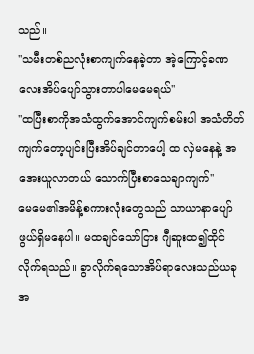သည်။
''သမီးတစ်ညလုံးစာကျက်နေခဲ့တာ အဲ့ကြောင့်ခဏလေးအိပ်ပျော်သွားတာပါမေမေရယ်''
''ထပြီးစာကိုအသံထွက်အောင်ကျက်စမ်းပါ အသံတိတ်ကျက်တော့ပျင်းပြီးအိပ်ချင်တာပေါ့ ထ လှဲမနေနဲ့ အအေးယူလာတယ် သောက်ပြီးစာသေချာကျက်''
မေမေ၏အမိန့်စကားလုံးတွေသည် သာယာနာပျော်ဖွယ်ရှိမနေပါ။ မထချင်သော်ငြား ဂျီဆူးထ၍ထိုင်လိုက်ရသည်။ ခွာလိုက်ရသောအိပ်ရာလေးသည်ယခုအ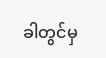ခါတွင်မှ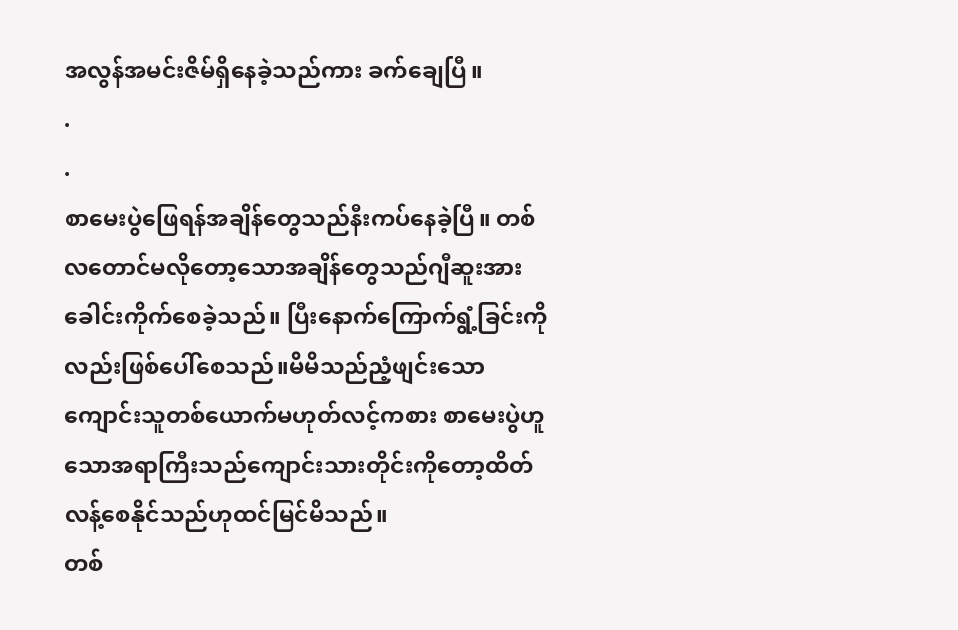အလွန်အမင်းဇိမ်ရှိနေခဲ့သည်ကား ခက်ချေပြီ။
.
.
စာမေးပွဲဖြေရန်အချိန်တွေသည်နီးကပ်နေခဲ့ပြီ။ တစ်လတောင်မလိုတော့သောအချိန်တွေသည်ဂျီဆူးအားခေါင်းကိုက်စေခဲ့သည်။ ပြီးနောက်ကြောက်ရွံ့ခြင်းကိုလည်းဖြစ်ပေါ်စေသည်။မိမိသည်ညံ့ဖျင်းသောကျောင်းသူတစ်ယောက်မဟုတ်လင့်ကစား စာမေးပွဲဟူသောအရာကြီးသည်ကျောင်းသားတိုင်းကိုတော့ထိတ်လန့်စေနိုင်သည်ဟုထင်မြင်မိသည်။
တစ်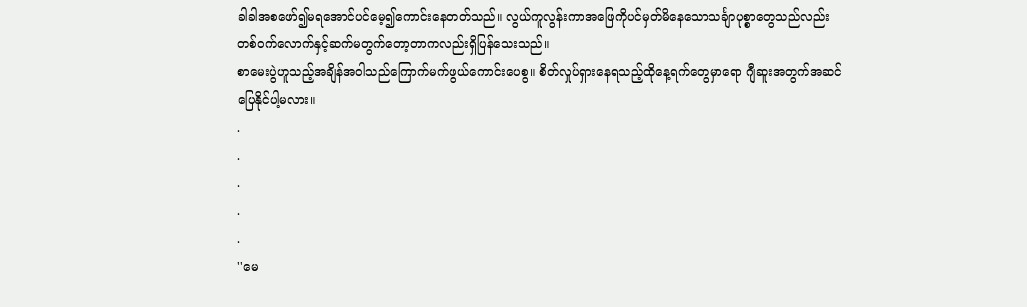ခါခါအစဖော်၍မရအောင်ပင်မေ့၍ကောင်းနေတတ်သည်။ လွယ်ကူလွန်းကာအဖြေကိုပင်မှတ်မိနေသောသင်္ချာပုစ္စာတွေသည်လည်း တစ်ဝက်လောက်နှင့်ဆက်မတွက်တော့တာကလည်းရှိပြန်သေးသည်။
စာမေးပွဲဟူသည့်အချိန်အဝါသည်ကြောက်မက်ဖွယ်ကောင်းပေစွ။ စိတ်လှုပ်ရှားနေရသည့်ထိုနေ့ရက်တွေမှာရော ဂျီဆူးအတွက်အဆင်ပြေနိုင်ပါ့မလား။
.
.
.
.
.
''မေ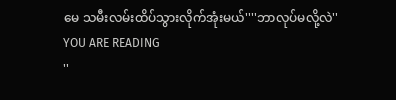မေ သမီးလမ်းထိပ်သွားလိုက်အုံးမယ်''''ဘာလုပ်မလို့လဲ''
YOU ARE READING
''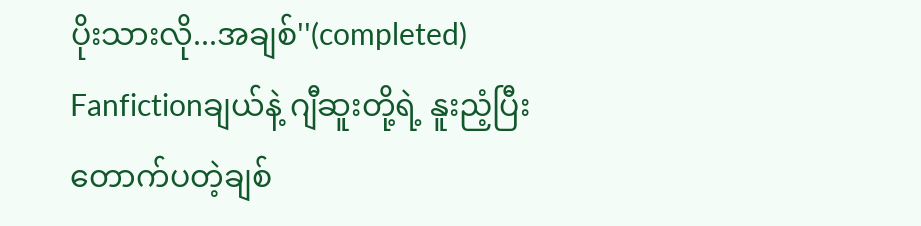ပိုးသားလို...အချစ်''(completed)
Fanfictionချယ်နဲ့ ဂျီဆူးတို့ရဲ့ နူးညံ့ပြီးတောက်ပတဲ့ချစ်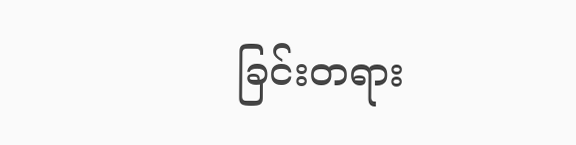ခြင်းတရား